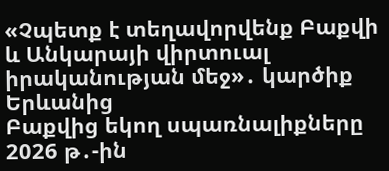«Չպետք է տեղավորվենք Բաքվի և Անկարայի վիրտուալ իրականության մեջ»․ կարծիք Երևանից
Բաքվից եկող սպառնալիքները 2026 թ․-ին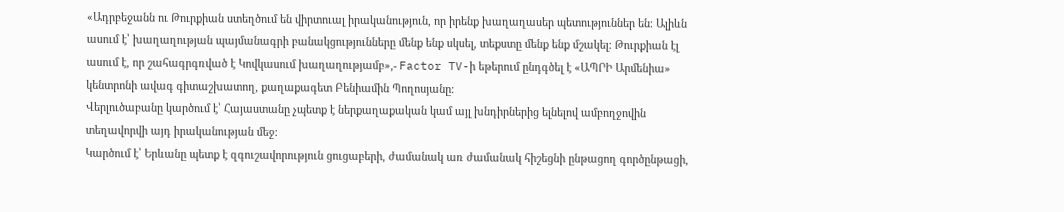«Ադրբեջանն ու Թուրքիան ստեղծում են վիրտուալ իրականություն, որ իրենք խաղաղասեր պետություններ են։ Ալիևն ասում է՝ խաղաղության պայմանագրի բանակցությունները մենք ենք սկսել, տեքստը մենք ենք մշակել։ Թուրքիան էլ ասում է, որ շահագրգռված է Կովկասում խաղաղությամբ»,- Factor TV-ի եթերում ընդգծել է «ԱՊՐԻ Արմենիա» կենտրոնի ավագ գիտաշխատող, քաղաքագետ Բենիամին Պողոսյանը։
Վերլուծաբանը կարծում է՝ Հայաստանը չպետք է ներքաղաքական կամ այլ խնդիրներից ելնելով ամբողջովին տեղավորվի այդ իրականության մեջ։
Կարծում է՝ Երևանը պետք է զգուշավորություն ցուցաբերի, ժամանակ առ ժամանակ հիշեցնի ընթացող գործընթացի,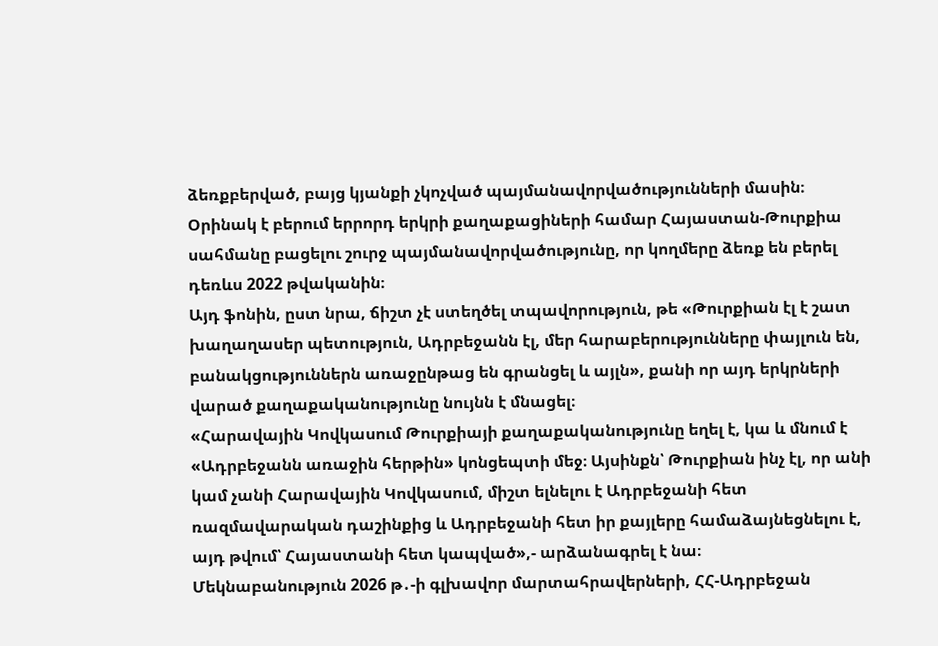ձեռքբերված, բայց կյանքի չկոչված պայմանավորվածությունների մասին։
Օրինակ է բերում երրորդ երկրի քաղաքացիների համար Հայաստան-Թուրքիա սահմանը բացելու շուրջ պայմանավորվածությունը, որ կողմերը ձեռք են բերել դեռևս 2022 թվականին։
Այդ ֆոնին, ըստ նրա, ճիշտ չէ ստեղծել տպավորություն, թե «Թուրքիան էլ է շատ խաղաղասեր պետություն, Ադրբեջանն էլ, մեր հարաբերությունները փայլուն են, բանակցություններն առաջընթաց են գրանցել և այլն», քանի որ այդ երկրների վարած քաղաքականությունը նույնն է մնացել։
«Հարավային Կովկասում Թուրքիայի քաղաքականությունը եղել է, կա և մնում է «Ադրբեջանն առաջին հերթին» կոնցեպտի մեջ։ Այսինքն՝ Թուրքիան ինչ էլ, որ անի կամ չանի Հարավային Կովկասում, միշտ ելնելու է Ադրբեջանի հետ ռազմավարական դաշինքից և Ադրբեջանի հետ իր քայլերը համաձայնեցնելու է, այդ թվում՝ Հայաստանի հետ կապված»,- արձանագրել է նա։
Մեկնաբանություն 2026 թ․-ի գլխավոր մարտահրավերների, ՀՀ-Ադրբեջան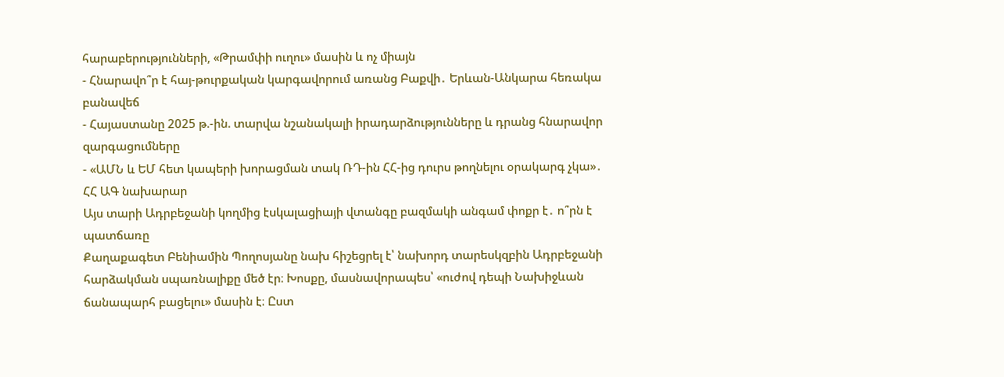հարաբերությունների, «Թրամփի ուղու» մասին և ոչ միայն
- Հնարավո՞ր է հայ-թուրքական կարգավորում առանց Բաքվի․ Երևան-Անկարա հեռակա բանավեճ
- Հայաստանը 2025 թ.-ին. տարվա նշանակալի իրադարձությունները և դրանց հնարավոր զարգացումները
- «ԱՄՆ և ԵՄ հետ կապերի խորացման տակ ՌԴ-ին ՀՀ-ից դուրս թողնելու օրակարգ չկա»․ ՀՀ ԱԳ նախարար
Այս տարի Ադրբեջանի կողմից էսկալացիայի վտանգը բազմակի անգամ փոքր է․ ո՞րն է պատճառը
Քաղաքագետ Բենիամին Պողոսյանը նախ հիշեցրել է՝ նախորդ տարեսկզբին Ադրբեջանի հարձակման սպառնալիքը մեծ էր։ Խոսքը, մասնավորապես՝ «ուժով դեպի Նախիջևան ճանապարհ բացելու» մասին է։ Ըստ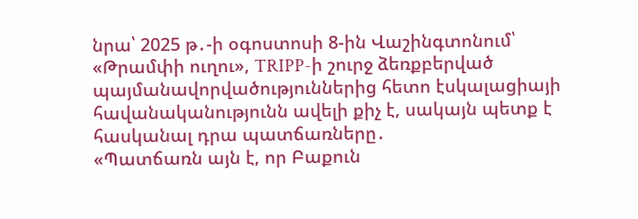նրա՝ 2025 թ․-ի օգոստոսի 8-ին Վաշինգտոնում՝ «Թրամփի ուղու», TRIPP-ի շուրջ ձեռքբերված պայմանավորվածություններից հետո էսկալացիայի հավանականությունն ավելի քիչ է, սակայն պետք է հասկանալ դրա պատճառները․
«Պատճառն այն է, որ Բաքուն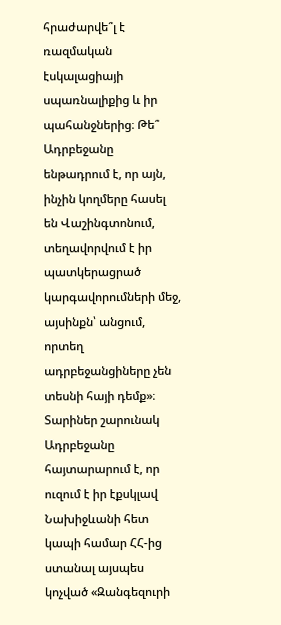հրաժարվե՞լ է ռազմական էսկալացիայի սպառնալիքից և իր պահանջներից։ Թե՞ Ադրբեջանը ենթադրում է, որ այն, ինչին կողմերը հասել են Վաշինգտոնում, տեղավորվում է իր պատկերացրած կարգավորումների մեջ, այսինքն՝ անցում, որտեղ ադրբեջանցիները չեն տեսնի հայի դեմք»։
Տարիներ շարունակ Ադրբեջանը հայտարարում է, որ ուզում է իր էքսկլավ Նախիջևանի հետ կապի համար ՀՀ-ից ստանալ այսպես կոչված «Զանգեզուրի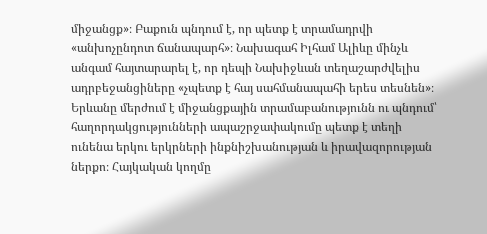միջանցք»։ Բաքուն պնդում է, որ պետք է տրամադրվի «անխոչընդոտ ճանապարհ»։ Նախագահ Իլհամ Ալիևը մինչև անգամ հայտարարել է, որ դեպի Նախիջևան տեղաշարժվելիս ադրբեջանցիները «չպետք է հայ սահմանապահի երես տեսնեն»։
Երևանը մերժում է միջանցքային տրամաբանությունն ու պնդում՝ հաղորդակցությունների ապաշրջափակումը պետք է տեղի ունենա երկու երկրների ինքնիշխանության և իրավազորության ներքո։ Հայկական կողմը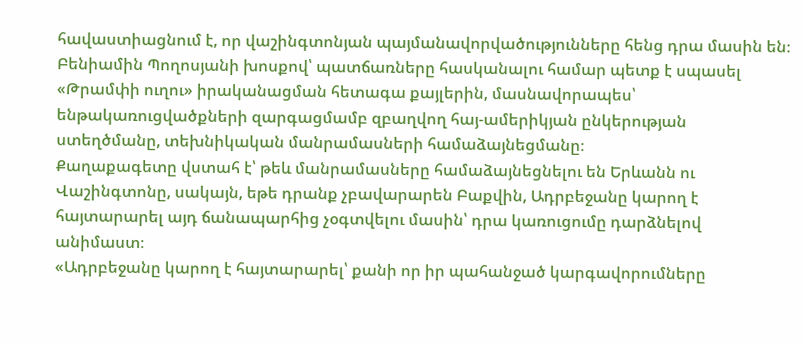հավաստիացնում է, որ վաշինգտոնյան պայմանավորվածությունները հենց դրա մասին են։
Բենիամին Պողոսյանի խոսքով՝ պատճառները հասկանալու համար պետք է սպասել «Թրամփի ուղու» իրականացման հետագա քայլերին, մասնավորապես՝ ենթակառուցվածքների զարգացմամբ զբաղվող հայ-ամերիկյան ընկերության ստեղծմանը, տեխնիկական մանրամասների համաձայնեցմանը։
Քաղաքագետը վստահ է՝ թեև մանրամասները համաձայնեցնելու են Երևանն ու Վաշինգտոնը, սակայն, եթե դրանք չբավարարեն Բաքվին, Ադրբեջանը կարող է հայտարարել այդ ճանապարհից չօգտվելու մասին՝ դրա կառուցումը դարձնելով անիմաստ։
«Ադրբեջանը կարող է հայտարարել՝ քանի որ իր պահանջած կարգավորումները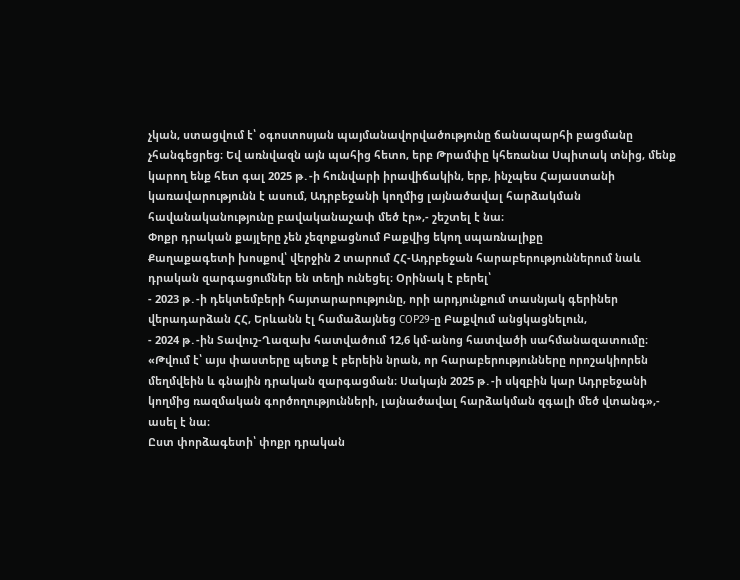չկան, ստացվում է՝ օգոստոսյան պայմանավորվածությունը ճանապարհի բացմանը չհանգեցրեց։ Եվ առնվազն այն պահից հետո, երբ Թրամփը կհեռանա Սպիտակ տնից, մենք կարող ենք հետ գալ 2025 թ․-ի հունվարի իրավիճակին, երբ, ինչպես Հայաստանի կառավարությունն է ասում, Ադրբեջանի կողմից լայնածավալ հարձակման հավանականությունը բավականաչափ մեծ էր»,- շեշտել է նա։
Փոքր դրական քայլերը չեն չեզոքացնում Բաքվից եկող սպառնալիքը
Քաղաքագետի խոսքով՝ վերջին 2 տարում ՀՀ-Ադրբեջան հարաբերություններում նաև դրական զարգացումներ են տեղի ունեցել։ Օրինակ է բերել՝
- 2023 թ․-ի դեկտեմբերի հայտարարությունը, որի արդյունքում տասնյակ գերիներ վերադարձան ՀՀ, Երևանն էլ համաձայնեց COP29-ը Բաքվում անցկացնելուն,
- 2024 թ․-ին Տավուշ-Ղազախ հատվածում 12,6 կմ-անոց հատվածի սահմանազատումը։
«Թվում է՝ այս փաստերը պետք է բերեին նրան, որ հարաբերությունները որոշակիորեն մեղմվեին և գնային դրական զարգացման։ Սակայն 2025 թ․-ի սկզբին կար Ադրբեջանի կողմից ռազմական գործողությունների, լայնածավալ հարձակման զգալի մեծ վտանգ»,- ասել է նա։
Ըստ փորձագետի՝ փոքր դրական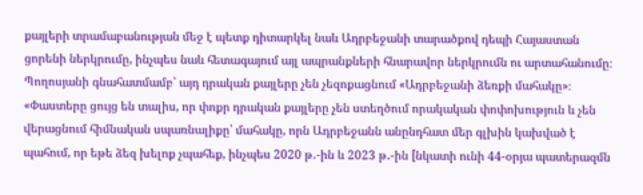քայլերի տրամաբանության մեջ է պետք դիտարկել նաև Ադրբեջանի տարածքով դեպի Հայաստան ցորենի ներկրումը, ինչպես նաև հետագայում այլ ապրանքների հնարավոր ներկրումն ու արտահանումը։
Պողոսյանի գնահատմամբ՝ այդ դրական քայլերը չեն չեզոքացնում «Ադրբեջանի ձեռքի մահակը»։
«Փաստերը ցույց են տալիս, որ փոքր դրական քայլերը չեն ստեղծում որակական փոփոխություն և չեն վերացնում հիմնական սպառնալիքը՝ մահակը, որն Ադրբեջանն անընդհատ մեր գլխին կախված է պահում, որ եթե ձեզ խելոք չպահեք, ինչպես 2020 թ․-ին և 2023 թ․-ին [նկատի ունի 44-օրյա պատերազմն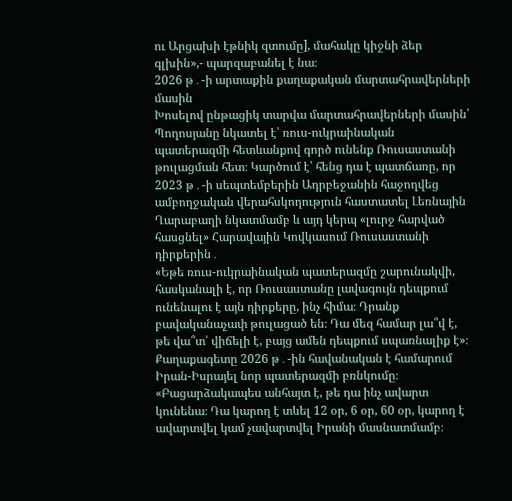ու Արցախի էթնիկ զտումը], մահակը կիջնի ձեր գլխին»,- պարզաբանել է նա։
2026 թ․-ի արտաքին քաղաքական մարտահրավերների մասին
Խոսելով ընթացիկ տարվա մարտահրավերների մասին՝ Պողոսյանը նկատել է՝ ռուս-ուկրաինական պատերազմի հետևանքով գործ ունենք Ռուսաստանի թուլացման հետ։ Կարծում է՝ հենց դա է պատճառը, որ 2023 թ․-ի սեպտեմբերին Ադրբեջանին հաջողվեց ամբողջական վերահսկողություն հաստատել Լեռնային Ղարաբաղի նկատմամբ և այդ կերպ «լուրջ հարված հասցնել» Հարավային Կովկասում Ռուսաստանի դիրքերին․
«Եթե ռուս-ուկրաինական պատերազմը շարունակվի, հասկանալի է, որ Ռուսաստանը լավագույն դեպքում ունենալու է այն դիրքերը, ինչ հիմա։ Դրանք բավականաչափ թուլացած են։ Դա մեզ համար լա՞վ է, թե վա՞տ՝ վիճելի է, բայց ամեն դեպքում սպառնալիք է»։
Քաղաքագետը 2026 թ․-ին հավանական է համարում Իրան-Իսրայել նոր պատերազմի բռնկումը։
«Բացարձակապես անհայտ է, թե դա ինչ ավարտ կունենա։ Դա կարող է տևել 12 օր, 6 օր, 60 օր, կարող է ավարտվել կամ չավարտվել Իրանի մասնատմամբ։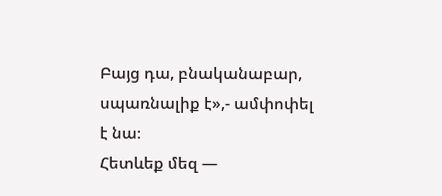Բայց դա, բնականաբար, սպառնալիք է»,- ամփոփել է նա։
Հետևեք մեզ —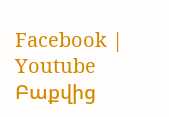Facebook | Youtube
Բաքվից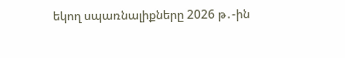եկող սպառնալիքները 2026 թ․-ին